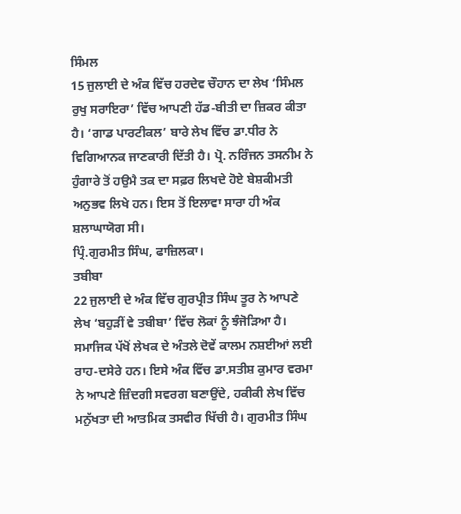ਸਿੰਮਲ
15 ਜੁਲਾਈ ਦੇ ਅੰਕ ਵਿੱਚ ਹਰਦੇਵ ਚੌਹਾਨ ਦਾ ਲੇਖ ‘ਸਿੰਮਲ ਰੁਖੁ ਸਰਾਇਰਾ’ ਵਿੱਚ ਆਪਣੀ ਹੱਡ-ਬੀਤੀ ਦਾ ਜ਼ਿਕਰ ਕੀਤਾ ਹੈ। ‘ਗਾਡ ਪਾਰਟੀਕਲ’ ਬਾਰੇ ਲੇਖ ਵਿੱਚ ਡਾ.ਧੀਰ ਨੇ ਵਿਗਿਆਨਕ ਜਾਣਕਾਰੀ ਦਿੱਤੀ ਹੈ। ਪ੍ਰੋ. ਨਰਿੰਜਨ ਤਸਨੀਮ ਨੇ ਹੁੰਗਾਰੇ ਤੋਂ ਹਉਮੈ ਤਕ ਦਾ ਸਫ਼ਰ ਲਿਖਦੇ ਹੋਏ ਬੇਸ਼ਕੀਮਤੀ ਅਨੁਭਵ ਲਿਖੇ ਹਨ। ਇਸ ਤੋਂ ਇਲਾਵਾ ਸਾਰਾ ਹੀ ਅੰਕ ਸ਼ਲਾਘਾਯੋਗ ਸੀ।
ਪ੍ਰਿੰ.ਗੁਰਮੀਤ ਸਿੰਘ, ਫਾਜ਼ਿਲਕਾ।
ਤਬੀਬਾ
22 ਜੁਲਾਈ ਦੇ ਅੰਕ ਵਿੱਚ ਗੁਰਪ੍ਰੀਤ ਸਿੰਘ ਤੂਰ ਨੇ ਆਪਣੇ ਲੇਖ ‘ਬਹੁੜੀਂ ਵੇ ਤਬੀਬਾ’ ਵਿੱਚ ਲੋਕਾਂ ਨੂੰ ਝੰਜੋੜਿਆ ਹੈ। ਸਮਾਜਿਕ ਪੱਖੋਂ ਲੇਖਕ ਦੇ ਅੰਤਲੇ ਦੋਵੇਂ ਕਾਲਮ ਨਸ਼ਈਆਂ ਲਈ ਰਾਹ-ਦਸੇਰੇ ਹਨ। ਇਸੇ ਅੰਕ ਵਿੱਚ ਡਾ.ਸਤੀਸ਼ ਕੁਮਾਰ ਵਰਮਾ ਨੇ ਆਪਣੇ ਜ਼ਿੰਦਗੀ ਸਵਰਗ ਬਣਾਉਂਦੇ, ਹਕੀਕੀ ਲੇਖ ਵਿੱਚ ਮਨੁੱਖਤਾ ਦੀ ਆਤਮਿਕ ਤਸਵੀਰ ਖਿੱਚੀ ਹੈ। ਗੁਰਮੀਤ ਸਿੰਘ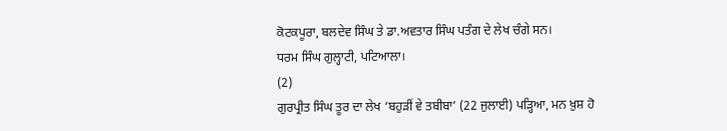ਕੋਟਕਪੂਰਾ, ਬਲਦੇਵ ਸਿੰਘ ਤੇ ਡਾ.ਅਵਤਾਰ ਸਿੰਘ ਪਤੰਗ ਦੇ ਲੇਖ ਚੰਗੇ ਸਨ।
ਧਰਮ ਸਿੰਘ ਗੁਲ੍ਹਾਟੀ, ਪਟਿਆਲਾ।
(2)
ਗੁਰਪ੍ਰੀਤ ਸਿੰਘ ਤੂਰ ਦਾ ਲੇਖ ‘ਬਹੁੜੀਂ ਵੇ ਤਬੀਬਾ’ (22 ਜੁਲਾਈ) ਪੜ੍ਹਿਆ, ਮਨ ਖ਼ੁਸ਼ ਹੋ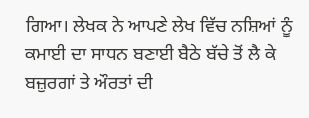ਗਿਆ। ਲੇਖਕ ਨੇ ਆਪਣੇ ਲੇਖ ਵਿੱਚ ਨਸ਼ਿਆਂ ਨੂੰ ਕਮਾਈ ਦਾ ਸਾਧਨ ਬਣਾਈ ਬੈਠੇ ਬੱਚੇ ਤੋਂ ਲੈ ਕੇ ਬਜ਼ੁਰਗਾਂ ਤੇ ਔਰਤਾਂ ਦੀ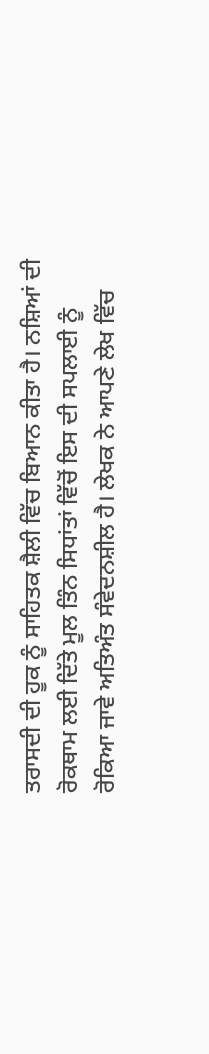ਤਰਾਸਦੀ ਦੀ ਹੂਕ ਨੂੰ ਸਾਹਿਤਕ ਸ਼ੈਲੀ ਵਿੱਚ ਬਿਆਨ ਕੀਤਾ ਹੈ। ਨਸ਼ਿਆਂ ਦੀ ਰੋਕਥਾਮ ਲਈ ਦਿੱਤੇ ਮੂਲ ਤਿੰਨ ਸਿਧਾਂਤਾਂ ਵਿੱਚੋਂ ਇਸ ਦੀ ਸਪਲਾਈ ਨੂੰ ਰੋਕਿਆ ਜਾਵੇ ਅਤਿਅੰਤ ਸੰਵੇਦਨਸ਼ੀਲ ਹੈ। ਲੇਖਕ ਨੇ ਆਪਣੇ ਲੇਖ ਵਿੱਚ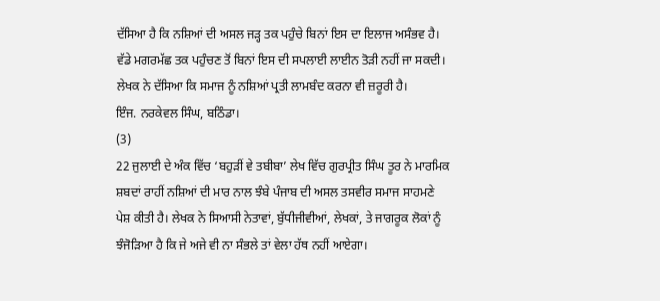ਦੱਸਿਆ ਹੈ ਕਿ ਨਸ਼ਿਆਂ ਦੀ ਅਸਲ ਜੜ੍ਹ ਤਕ ਪਹੁੰਚੇ ਬਿਨਾਂ ਇਸ ਦਾ ਇਲਾਜ ਅਸੰਭਵ ਹੈ। ਵੱਡੇ ਮਗਰਮੱਛ ਤਕ ਪਹੁੰਚਣ ਤੋਂ ਬਿਨਾਂ ਇਸ ਦੀ ਸਪਲਾਈ ਲਾਈਨ ਤੋੜੀ ਨਹੀਂ ਜਾ ਸਕਦੀ। ਲੇਖਕ ਨੇ ਦੱਸਿਆ ਕਿ ਸਮਾਜ ਨੂੰ ਨਸ਼ਿਆਂ ਪ੍ਰਤੀ ਲਾਮਬੰਦ ਕਰਨਾ ਵੀ ਜ਼ਰੂਰੀ ਹੈ।
ਇੰਜ. ਨਰਕੇਵਲ ਸਿੰਘ, ਬਠਿੰਡਾ।
(3)
22 ਜੁਲਾਈ ਦੇ ਅੰਕ ਵਿੱਚ ‘ਬਹੁੜੀਂ ਵੇ ਤਬੀਬਾ’ ਲੇਖ ਵਿੱਚ ਗੁਰਪ੍ਰੀਤ ਸਿੰਘ ਤੂਰ ਨੇ ਮਾਰਮਿਕ ਸ਼ਬਦਾਂ ਰਾਹੀਂ ਨਸ਼ਿਆਂ ਦੀ ਮਾਰ ਨਾਲ ਝੰਬੇ ਪੰਜਾਬ ਦੀ ਅਸਲ ਤਸਵੀਰ ਸਮਾਜ ਸਾਹਮਣੇ ਪੇਸ਼ ਕੀਤੀ ਹੈ। ਲੇਖਕ ਨੇ ਸਿਆਸੀ ਨੇਤਾਵਾਂ, ਬੁੱਧੀਜੀਵੀਆਂ, ਲੇਖਕਾਂ, ਤੇ ਜਾਗਰੂਕ ਲੋਕਾਂ ਨੂੰ ਝੰਜੋੜਿਆ ਹੈ ਕਿ ਜੇ ਅਜੇ ਵੀ ਨਾ ਸੰਭਲੇ ਤਾਂ ਵੇਲਾ ਹੱਥ ਨਹੀਂ ਆਏਗਾ।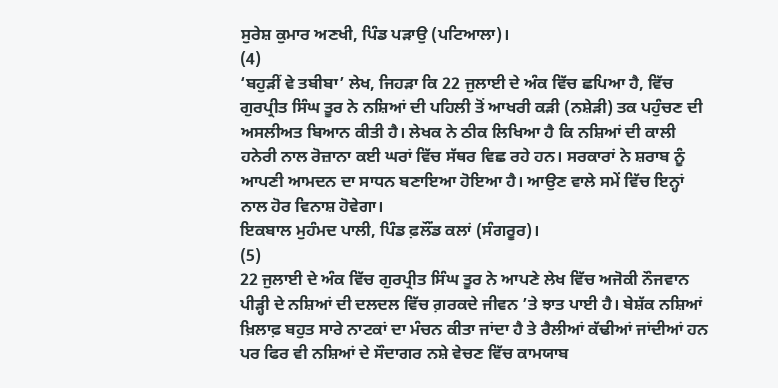ਸੁਰੇਸ਼ ਕੁਮਾਰ ਅਣਖੀ, ਪਿੰਡ ਪੜਾਉ (ਪਟਿਆਲਾ)।
(4)
‘ਬਹੁੜੀਂ ਵੇ ਤਬੀਬਾ’ ਲੇਖ, ਜਿਹੜਾ ਕਿ 22 ਜੁਲਾਈ ਦੇ ਅੰਕ ਵਿੱਚ ਛਪਿਆ ਹੈ, ਵਿੱਚ ਗੁਰਪ੍ਰੀਤ ਸਿੰਘ ਤੂਰ ਨੇ ਨਸ਼ਿਆਂ ਦੀ ਪਹਿਲੀ ਤੋਂ ਆਖਰੀ ਕੜੀ (ਨਸ਼ੇੜੀ) ਤਕ ਪਹੁੰਚਣ ਦੀ ਅਸਲੀਅਤ ਬਿਆਨ ਕੀਤੀ ਹੈ। ਲੇਖਕ ਨੇ ਠੀਕ ਲਿਖਿਆ ਹੈ ਕਿ ਨਸ਼ਿਆਂ ਦੀ ਕਾਲੀ ਹਨੇਰੀ ਨਾਲ ਰੋਜ਼ਾਨਾ ਕਈ ਘਰਾਂ ਵਿੱਚ ਸੱਥਰ ਵਿਛ ਰਹੇ ਹਨ। ਸਰਕਾਰਾਂ ਨੇ ਸ਼ਰਾਬ ਨੂੰ ਆਪਣੀ ਆਮਦਨ ਦਾ ਸਾਧਨ ਬਣਾਇਆ ਹੋਇਆ ਹੈ। ਆਉਣ ਵਾਲੇ ਸਮੇਂ ਵਿੱਚ ਇਨ੍ਹਾਂ ਨਾਲ ਹੋਰ ਵਿਨਾਸ਼ ਹੋਵੇਗਾ।
ਇਕਬਾਲ ਮੁਹੰਮਦ ਪਾਲੀ, ਪਿੰਡ ਫ਼ਲੌਂਡ ਕਲਾਂ (ਸੰਗਰੂਰ)।
(5)
22 ਜੁਲਾਈ ਦੇ ਅੰਕ ਵਿੱਚ ਗੁਰਪ੍ਰੀਤ ਸਿੰਘ ਤੂਰ ਨੇ ਆਪਣੇ ਲੇਖ ਵਿੱਚ ਅਜੋਕੀ ਨੌਜਵਾਨ ਪੀੜ੍ਹੀ ਦੇ ਨਸ਼ਿਆਂ ਦੀ ਦਲਦਲ ਵਿੱਚ ਗ਼ਰਕਦੇ ਜੀਵਨ ’ਤੇ ਝਾਤ ਪਾਈ ਹੈ। ਬੇਸ਼ੱਕ ਨਸ਼ਿਆਂ ਖ਼ਿਲਾਫ਼ ਬਹੁਤ ਸਾਰੇ ਨਾਟਕਾਂ ਦਾ ਮੰਚਨ ਕੀਤਾ ਜਾਂਦਾ ਹੈ ਤੇ ਰੈਲੀਆਂ ਕੱਢੀਆਂ ਜਾਂਦੀਆਂ ਹਨ ਪਰ ਫਿਰ ਵੀ ਨਸ਼ਿਆਂ ਦੇ ਸੌਦਾਗਰ ਨਸ਼ੇ ਵੇਚਣ ਵਿੱਚ ਕਾਮਯਾਬ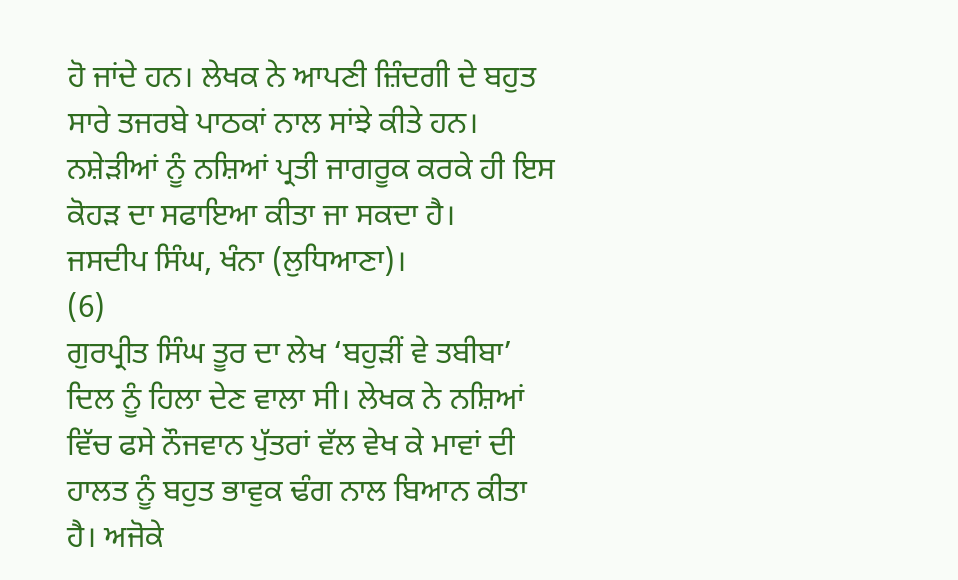ਹੋ ਜਾਂਦੇ ਹਨ। ਲੇਖਕ ਨੇ ਆਪਣੀ ਜ਼ਿੰਦਗੀ ਦੇ ਬਹੁਤ ਸਾਰੇ ਤਜਰਬੇ ਪਾਠਕਾਂ ਨਾਲ ਸਾਂਝੇ ਕੀਤੇ ਹਨ। ਨਸ਼ੇੜੀਆਂ ਨੂੰ ਨਸ਼ਿਆਂ ਪ੍ਰਤੀ ਜਾਗਰੂਕ ਕਰਕੇ ਹੀ ਇਸ ਕੋਹੜ ਦਾ ਸਫਾਇਆ ਕੀਤਾ ਜਾ ਸਕਦਾ ਹੈ।
ਜਸਦੀਪ ਸਿੰਘ, ਖੰਨਾ (ਲੁਧਿਆਣਾ)।
(6)
ਗੁਰਪ੍ਰੀਤ ਸਿੰਘ ਤੂਰ ਦਾ ਲੇਖ ‘ਬਹੁੜੀਂ ਵੇ ਤਬੀਬਾ’ ਦਿਲ ਨੂੰ ਹਿਲਾ ਦੇਣ ਵਾਲਾ ਸੀ। ਲੇਖਕ ਨੇ ਨਸ਼ਿਆਂ ਵਿੱਚ ਫਸੇ ਨੌਜਵਾਨ ਪੁੱਤਰਾਂ ਵੱਲ ਵੇਖ ਕੇ ਮਾਵਾਂ ਦੀ ਹਾਲਤ ਨੂੰ ਬਹੁਤ ਭਾਵੁਕ ਢੰਗ ਨਾਲ ਬਿਆਨ ਕੀਤਾ ਹੈ। ਅਜੋਕੇ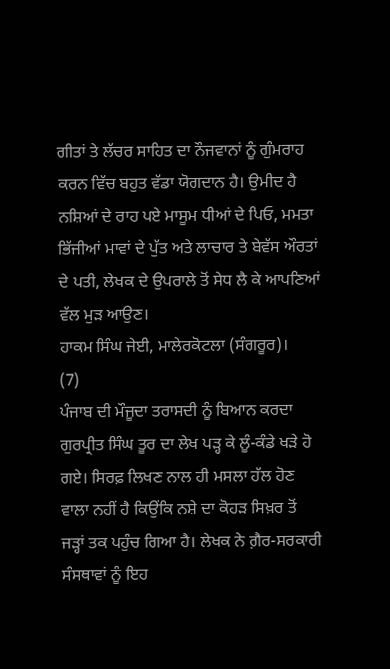ਗੀਤਾਂ ਤੇ ਲੱਚਰ ਸਾਹਿਤ ਦਾ ਨੌਜਵਾਨਾਂ ਨੂੰ ਗੁੰਮਰਾਹ ਕਰਨ ਵਿੱਚ ਬਹੁਤ ਵੱਡਾ ਯੋਗਦਾਨ ਹੈ। ਉਮੀਦ ਹੈ ਨਸ਼ਿਆਂ ਦੇ ਰਾਹ ਪਏ ਮਾਸੂਮ ਧੀਆਂ ਦੇ ਪਿਓ, ਮਮਤਾ ਭਿੱਜੀਆਂ ਮਾਵਾਂ ਦੇ ਪੁੱਤ ਅਤੇ ਲਾਚਾਰ ਤੇ ਬੇਵੱਸ ਔਰਤਾਂ ਦੇ ਪਤੀ, ਲੇਖਕ ਦੇ ਉਪਰਾਲੇ ਤੋਂ ਸੇਧ ਲੈ ਕੇ ਆਪਣਿਆਂ ਵੱਲ ਮੁੜ ਆਉਣ।
ਹਾਕਮ ਸਿੰਘ ਜੇਈ, ਮਾਲੇਰਕੋਟਲਾ (ਸੰਗਰੂਰ)।
(7)
ਪੰਜਾਬ ਦੀ ਮੌਜੂਦਾ ਤਰਾਸਦੀ ਨੂੰ ਬਿਆਨ ਕਰਦਾ ਗੁਰਪ੍ਰੀਤ ਸਿੰਘ ਤੂਰ ਦਾ ਲੇਖ ਪੜ੍ਹ ਕੇ ਲੂੰ-ਕੰਡੇ ਖੜੇ ਹੋ ਗਏ। ਸਿਰਫ਼ ਲਿਖਣ ਨਾਲ ਹੀ ਮਸਲਾ ਹੱਲ ਹੋਣ ਵਾਲਾ ਨਹੀਂ ਹੈ ਕਿਉਂਕਿ ਨਸ਼ੇ ਦਾ ਕੋਹੜ ਸਿਖ਼ਰ ਤੋਂ ਜੜ੍ਹਾਂ ਤਕ ਪਹੁੰਚ ਗਿਆ ਹੈ। ਲੇਖਕ ਨੇ ਗ਼ੈਰ-ਸਰਕਾਰੀ ਸੰਸਥਾਵਾਂ ਨੂੰ ਇਹ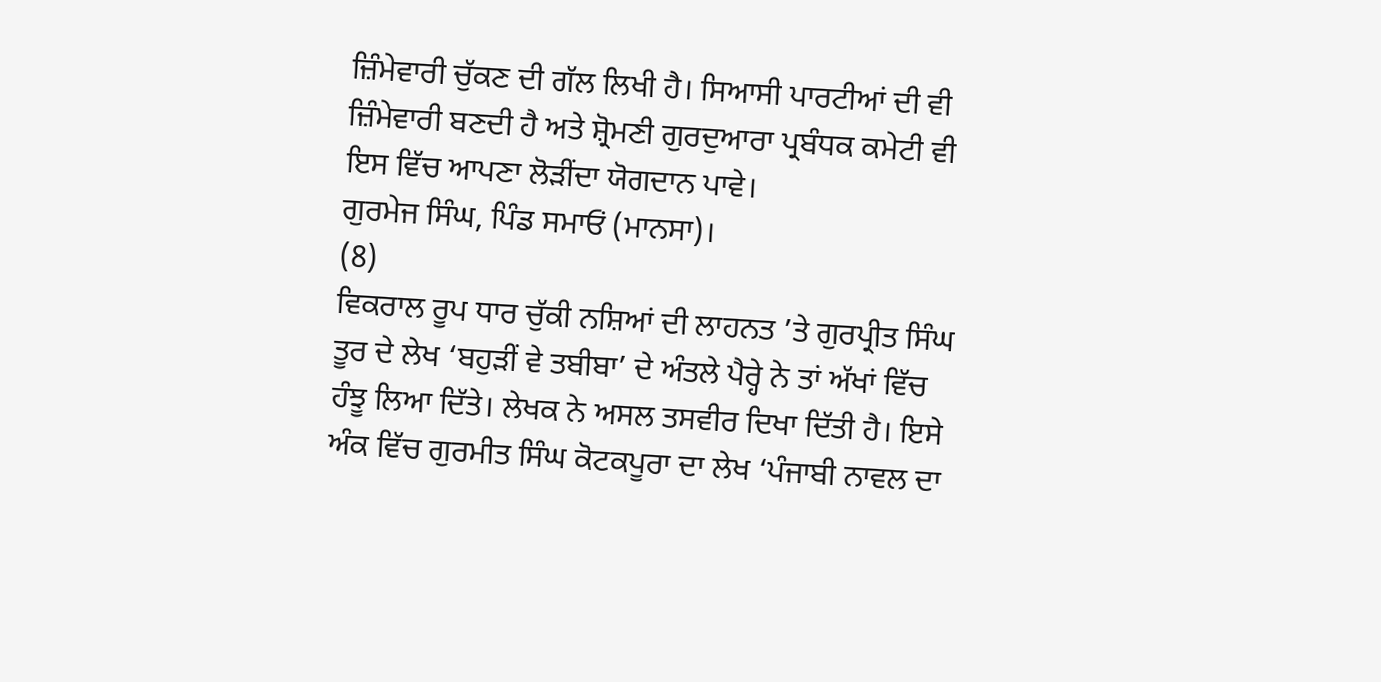ਜ਼ਿੰਮੇਵਾਰੀ ਚੁੱਕਣ ਦੀ ਗੱਲ ਲਿਖੀ ਹੈ। ਸਿਆਸੀ ਪਾਰਟੀਆਂ ਦੀ ਵੀ ਜ਼ਿੰਮੇਵਾਰੀ ਬਣਦੀ ਹੈ ਅਤੇ ਸ਼੍ਰੋਮਣੀ ਗੁਰਦੁਆਰਾ ਪ੍ਰਬੰਧਕ ਕਮੇਟੀ ਵੀ ਇਸ ਵਿੱਚ ਆਪਣਾ ਲੋੜੀਂਦਾ ਯੋਗਦਾਨ ਪਾਵੇ।
ਗੁਰਮੇਜ ਸਿੰਘ, ਪਿੰਡ ਸਮਾਓਂ (ਮਾਨਸਾ)।
(8)
ਵਿਕਰਾਲ ਰੂਪ ਧਾਰ ਚੁੱਕੀ ਨਸ਼ਿਆਂ ਦੀ ਲਾਹਨਤ ’ਤੇ ਗੁਰਪ੍ਰੀਤ ਸਿੰਘ ਤੂਰ ਦੇ ਲੇਖ ‘ਬਹੁੜੀਂ ਵੇ ਤਬੀਬਾ’ ਦੇ ਅੰਤਲੇ ਪੈਰ੍ਹੇ ਨੇ ਤਾਂ ਅੱਖਾਂ ਵਿੱਚ ਹੰਝੂ ਲਿਆ ਦਿੱਤੇ। ਲੇਖਕ ਨੇ ਅਸਲ ਤਸਵੀਰ ਦਿਖਾ ਦਿੱਤੀ ਹੈ। ਇਸੇ ਅੰਕ ਵਿੱਚ ਗੁਰਮੀਤ ਸਿੰਘ ਕੋਟਕਪੂਰਾ ਦਾ ਲੇਖ ‘ਪੰਜਾਬੀ ਨਾਵਲ ਦਾ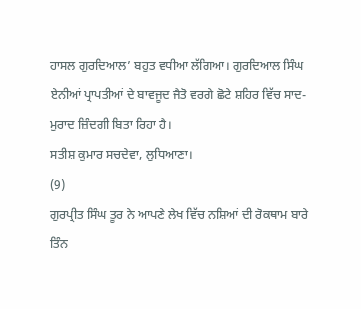ਹਾਸਲ ਗੁਰਦਿਆਲ’ ਬਹੁਤ ਵਧੀਆ ਲੱਗਿਆ। ਗੁਰਦਿਆਲ ਸਿੰਘ ਏਨੀਆਂ ਪ੍ਰਾਪਤੀਆਂ ਦੇ ਬਾਵਜੂਦ ਜੈਤੋ ਵਰਗੇ ਛੋਟੇ ਸ਼ਹਿਰ ਵਿੱਚ ਸਾਦ-ਮੁਰਾਦ ਜ਼ਿੰਦਗੀ ਬਿਤਾ ਰਿਹਾ ਹੈ।
ਸਤੀਸ਼ ਕੁਮਾਰ ਸਚਦੇਵਾ, ਲੁਧਿਆਣਾ।
(9)
ਗੁਰਪ੍ਰੀਤ ਸਿੰਘ ਤੂਰ ਨੇ ਆਪਣੇ ਲੇਖ ਵਿੱਚ ਨਸ਼ਿਆਂ ਦੀ ਰੋਕਥਾਮ ਬਾਰੇ ਤਿੰਨ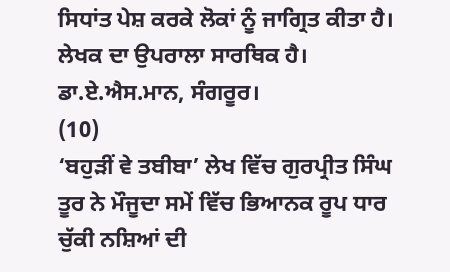ਸਿਧਾਂਤ ਪੇਸ਼ ਕਰਕੇ ਲੋਕਾਂ ਨੂੰ ਜਾਗ੍ਰਿਤ ਕੀਤਾ ਹੈ। ਲੇਖਕ ਦਾ ਉਪਰਾਲਾ ਸਾਰਥਿਕ ਹੈ।
ਡਾ.ਏ.ਐਸ.ਮਾਨ, ਸੰਗਰੂਰ।
(10)
‘ਬਹੁੜੀਂ ਵੇ ਤਬੀਬਾ’ ਲੇਖ ਵਿੱਚ ਗੁਰਪ੍ਰੀਤ ਸਿੰਘ ਤੂਰ ਨੇ ਮੌਜੂਦਾ ਸਮੇਂ ਵਿੱਚ ਭਿਆਨਕ ਰੂਪ ਧਾਰ ਚੁੱਕੀ ਨਸ਼ਿਆਂ ਦੀ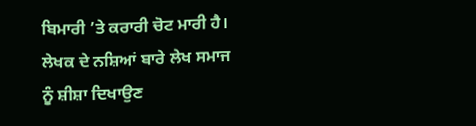ਬਿਮਾਰੀ ’ਤੇ ਕਰਾਰੀ ਚੋਟ ਮਾਰੀ ਹੈ। ਲੇਖਕ ਦੇ ਨਸ਼ਿਆਂ ਬਾਰੇ ਲੇਖ ਸਮਾਜ ਨੂੰ ਸ਼ੀਸ਼ਾ ਦਿਖਾਉਣ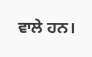ਵਾਲੇ ਹਨ।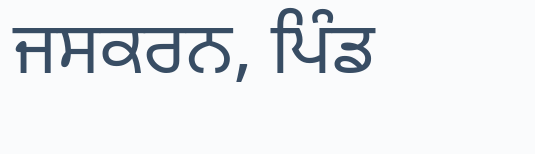ਜਸਕਰਨ, ਪਿੰਡ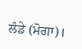ਲੰਡੇ (ਮੋਗਾ)।